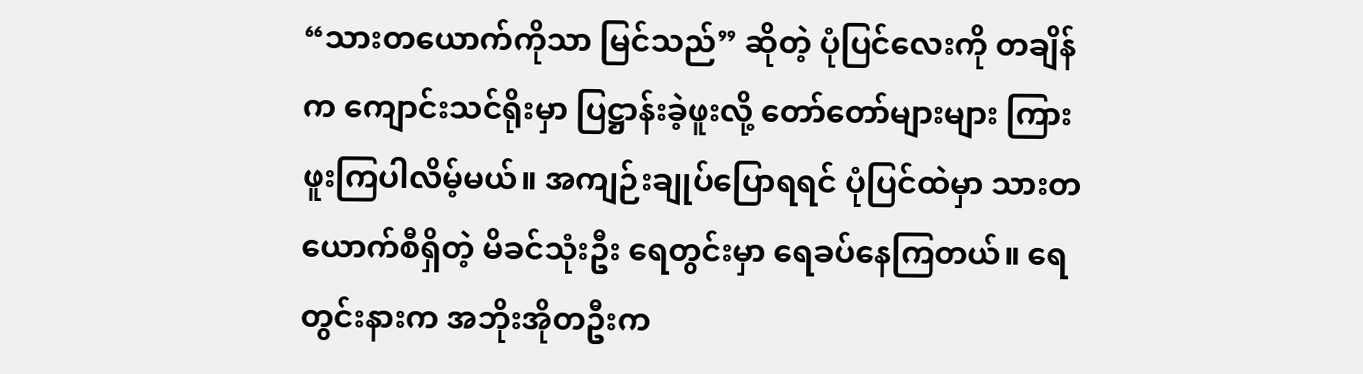“သားတယောက်ကိုသာ မြင်သည်” ဆိုတဲ့ ပုံပြင်လေးကို တချိန်က ကျောင်းသင်ရိုးမှာ ပြဋ္ဌာန်းခဲ့ဖူးလို့ တော်တော်များများ ကြားဖူးကြပါလိမ့်မယ်။ အကျဉ်းချုပ်ပြောရရင် ပုံပြင်ထဲမှာ သားတယောက်စီရှိတဲ့ မိခင်သုံးဦး ရေတွင်းမှာ ရေခပ်နေကြတယ်။ ရေတွင်းနားက အဘိုးအိုတဦးက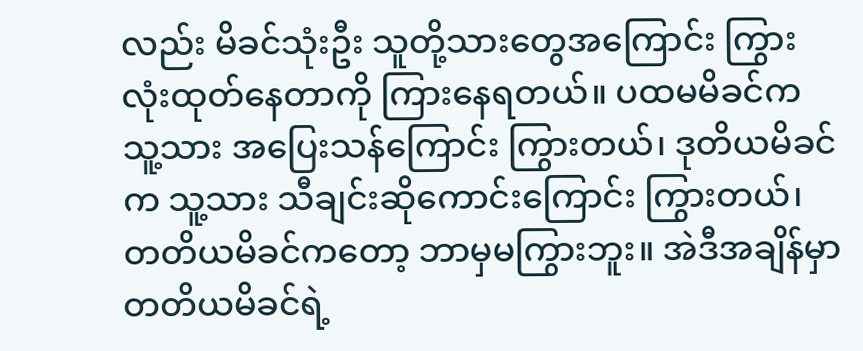လည်း မိခင်သုံးဦး သူတို့သားတွေအကြောင်း ကြွားလုံးထုတ်နေတာကို ကြားနေရတယ်။ ပထမမိခင်က သူ့သား အပြေးသန်ကြောင်း ကြွားတယ်၊ ဒုတိယမိခင်က သူ့သား သီချင်းဆိုကောင်းကြောင်း ကြွားတယ်၊ တတိယမိခင်ကတော့ ဘာမှမကြွားဘူး။ အဲဒီအချိန်မှာ တတိယမိခင်ရဲ့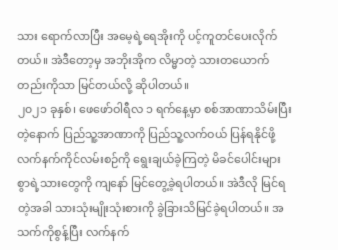သား ရောက်လာပြီး အမေ့ရဲ့ရေအိုးကို ပင့်ကူတင်ပေးလိုက်တယ်။ အဲဒီတော့မှ အဘိုးအိုက လိမ္မာတဲ့ သားတယောက်တည်းကိုသာ မြင်တယ်လို့ ဆိုပါတယ်။
၂၀၂၁ ခုနှစ်၊ ဖေဖော်ဝါရီလ ၁ ရက်နေ့မှာ စစ်အာဏာသိမ်းပြီးတဲ့နောက် ပြည်သူ့အာဏာကို ပြည်သူ့လက်ဝယ် ပြန်ရနိုင်ဖို့ လက်နက်ကိုင်လမ်းစဉ်ကို ရွေးချယ်ခဲ့ကြတဲ့ မိခင်ပေါင်းများစွာရဲ့သားတွေကို ကျနော် မြင်တွေ့ခဲ့ရပါတယ်။ အဲဒီလို မြင်ရတဲ့အခါ သားသုံးမျိုးသုံးစားကို ခွဲခြားသိမြင်ခဲ့ရပါတယ်။ အသက်ကိုစွန့်ပြီး လက်နက်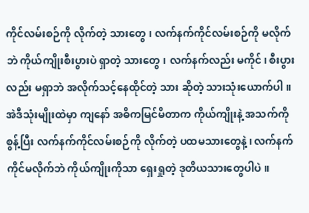ကိုင်လမ်းစဉ်ကို လိုက်တဲ့ သားတွေ၊ လက်နက်ကိုင်လမ်းစဉ်ကို မလိုက်ဘဲ ကိုယ်ကျိုးစီးပွားပဲ ရှာတဲ့ သားတွေ၊ လက်နက်လည်း မကိုင်၊ စီးပွားလည်း မရှာဘဲ အလိုက်သင့်နေထိုင်တဲ့ သား ဆိုတဲ့ သားသုံးယောက်ပါ။ အဲဒီသုံးမျိုးထဲမှာ ကျနော် အဓိကမြင်မိတာက ကိုယ်ကျိုးနဲ့ အသက်ကိုစွန့်ပြီး လက်နက်ကိုင်လမ်းစဉ်ကို လိုက်တဲ့ ပထမသားတွေနဲ့၊ လက်နက်ကိုင်မလိုက်ဘဲ ကိုယ်ကျိုးကိုသာ ရှေးရှုတဲ့ ဒုတိယသားတွေပါပဲ။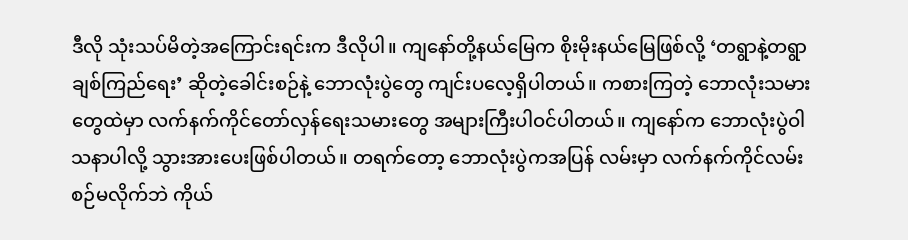ဒီလို သုံးသပ်မိတဲ့အကြောင်းရင်းက ဒီလိုပါ။ ကျနော်တို့နယ်မြေက စိုးမိုးနယ်မြေဖြစ်လို့ ‘တရွာနဲ့တရွာ ချစ်ကြည်ရေး’ ဆိုတဲ့ခေါင်းစဉ်နဲ့ ဘောလုံးပွဲတွေ ကျင်းပလေ့ရှိပါတယ်။ ကစားကြတဲ့ ဘောလုံးသမားတွေထဲမှာ လက်နက်ကိုင်တော်လှန်ရေးသမားတွေ အများကြီးပါဝင်ပါတယ်။ ကျနော်က ဘောလုံးပွဲဝါသနာပါလို့ သွားအားပေးဖြစ်ပါတယ်။ တရက်တော့ ဘောလုံးပွဲကအပြန် လမ်းမှာ လက်နက်ကိုင်လမ်းစဉ်မလိုက်ဘဲ ကိုယ်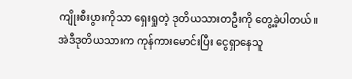ကျိုးစီးပွားကိုသာ ရှေးရှုတဲ့ ဒုတိယသားတဦးကို တွေ့ခဲ့ပါတယ်။
အဲဒီဒုတိယသားက ကုန်ကားမောင်းပြီး ငွေရှာနေသူ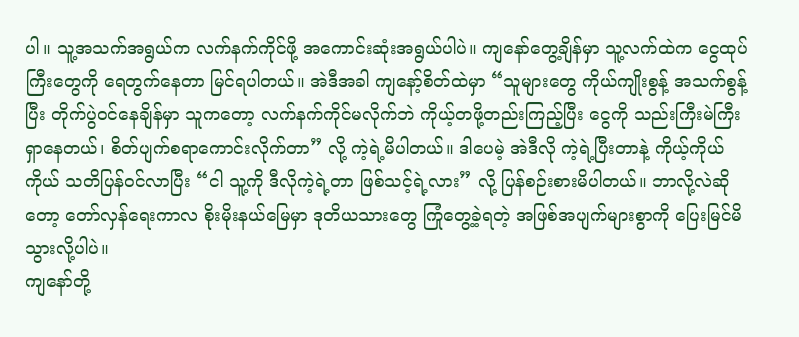ပါ။ သူ့အသက်အရွယ်က လက်နက်ကိုင်ဖို့ အကောင်းဆုံးအရွယ်ပါပဲ။ ကျနော်တွေ့ချိန်မှာ သူ့လက်ထဲက ငွေထုပ်ကြီးတွေကို ရေတွက်နေတာ မြင်ရပါတယ်။ အဲဒီအခါ ကျနော့်စိတ်ထဲမှာ “သူများတွေ ကိုယ်ကျိုးစွန့် အသက်စွန့်ပြီး တိုက်ပွဲဝင်နေချိန်မှာ သူကတော့ လက်နက်ကိုင်မလိုက်ဘဲ ကိုယ့်တဖို့တည်းကြည့်ပြီး ငွေကို သည်းကြီးမဲကြီး ရှာနေတယ်၊ စိတ်ပျက်စရာကောင်းလိုက်တာ” လို့ ကဲ့ရဲ့မိပါတယ်။ ဒါပေမဲ့ အဲဒီလို ကဲ့ရဲ့ပြီးတာနဲ့ ကိုယ့်ကိုယ်ကိုယ် သတိပြန်ဝင်လာပြီး “ငါ သူ့ကို ဒီလိုကဲ့ရဲ့တာ ဖြစ်သင့်ရဲ့လား” လို့ ပြန်စဉ်းစားမိပါတယ်။ ဘာလို့လဲဆိုတော့ တော်လှန်ရေးကာလ စိုးမိုးနယ်မြေမှာ ဒုတိယသားတွေ ကြုံတွေ့ခဲ့ရတဲ့ အဖြစ်အပျက်များစွာကို ပြေးမြင်မိသွားလို့ပါပဲ။
ကျနော်တို့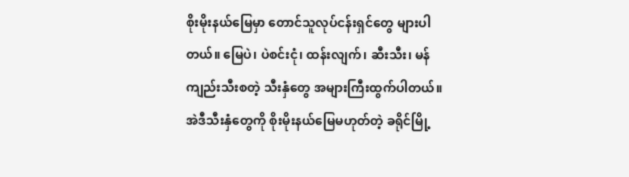စိုးမိုးနယ်မြေမှာ တောင်သူလုပ်ငန်းရှင်တွေ များပါတယ်။ မြေပဲ၊ ပဲစင်းငုံ၊ ထန်းလျက်၊ ဆီးသီး၊ မန်ကျည်းသီးစတဲ့ သီးနှံတွေ အများကြီးထွက်ပါတယ်။ အဲဒီသီးနှံတွေကို စိုးမိုးနယ်မြေမဟုတ်တဲ့ ခရိုင်မြို့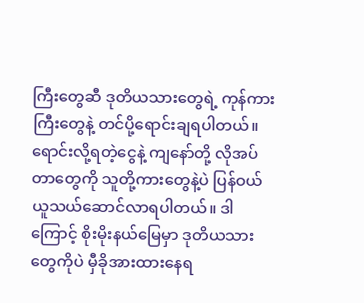ကြီးတွေဆီ ဒုတိယသားတွေရဲ့ ကုန်ကားကြီးတွေနဲ့ တင်ပို့ရောင်းချရပါတယ်။ ရောင်းလို့ရတဲ့ငွေနဲ့ ကျနော်တို့ လိုအပ်တာတွေကို သူတို့ကားတွေနဲ့ပဲ ပြန်ဝယ်ယူသယ်ဆောင်လာရပါတယ်။ ဒါကြောင့် စိုးမိုးနယ်မြေမှာ ဒုတိယသားတွေကိုပဲ မှီခိုအားထားနေရ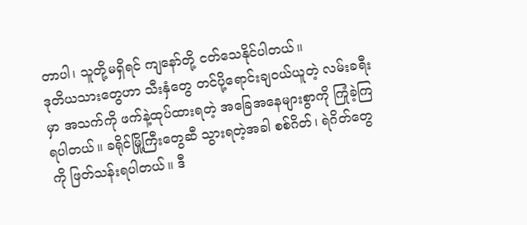တာပါ၊ သူတို့မရှိရင် ကျနော်တို့ ငတ်သေနိုင်ပါတယ်။
ဒုတိယသားတွေဟာ သီးနှံတွေ တင်ပို့ရောင်းချဝယ်ယူတဲ့ လမ်းခရီးမှာ အသက်ကို ဖက်နဲ့ထုပ်ထားရတဲ့ အခြေအနေများစွာကို ကြုံခဲ့ကြရပါတယ်။ ခရိုင်မြို့ကြီးတွေဆီ သွားရတဲ့အခါ စစ်ဂိတ်၊ ရဲဂိတ်တွေကို ဖြတ်သန်းရပါတယ်။ ဒီ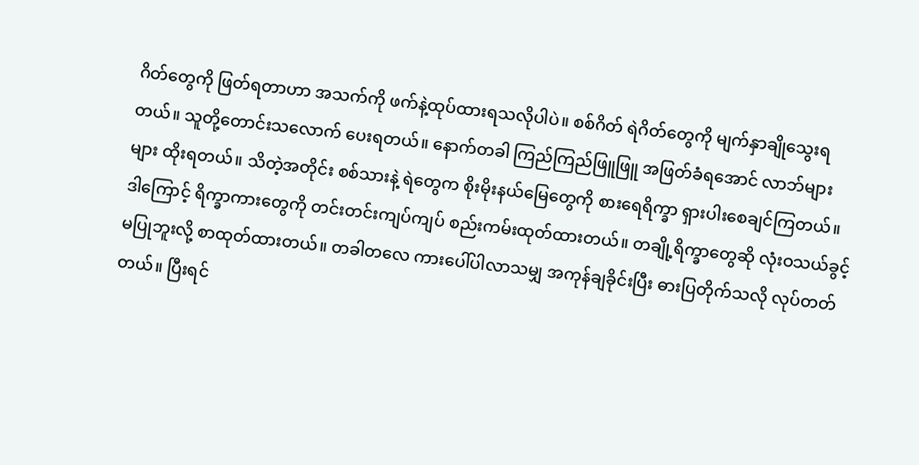ဂိတ်တွေကို ဖြတ်ရတာဟာ အသက်ကို ဖက်နဲ့ထုပ်ထားရသလိုပါပဲ။ စစ်ဂိတ် ရဲဂိတ်တွေကို မျက်နှာချိုသွေးရတယ်။ သူတို့တောင်းသလောက် ပေးရတယ်။ နောက်တခါ ကြည်ကြည်ဖြူဖြူ အဖြတ်ခံရအောင် လာဘ်များများ ထိုးရတယ်။ သိတဲ့အတိုင်း စစ်သားနဲ့ ရဲတွေက စိုးမိုးနယ်မြေတွေကို စားရေရိက္ခာ ရှားပါးစေချင်ကြတယ်။ ဒါကြောင့် ရိက္ခာကားတွေကို တင်းတင်းကျပ်ကျပ် စည်းကမ်းထုတ်ထားတယ်။ တချို့ရိက္ခာတွေဆို လုံးဝသယ်ခွင့်မပြုဘူးလို့ စာထုတ်ထားတယ်။ တခါတလေ ကားပေါ်ပါလာသမျှ အကုန်ချခိုင်းပြီး ဓားပြတိုက်သလို လုပ်တတ်တယ်။ ပြီးရင်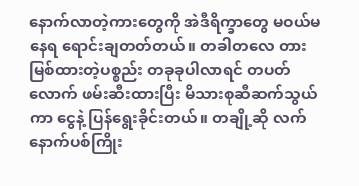နောက်လာတဲ့ကားတွေကို အဲဒီရိက္ခာတွေ မဝယ်မနေရ ရောင်းချတတ်တယ်။ တခါတလေ တားမြစ်ထားတဲ့ပစ္စည်း တခုခုပါလာရင် တပတ်လောက် ဖမ်းဆီးထားပြီး မိသားစုဆီဆက်သွယ်ကာ ငွေနဲ့ ပြန်ရွေးခိုင်းတယ်။ တချို့ဆို လက်နောက်ပစ်ကြိုး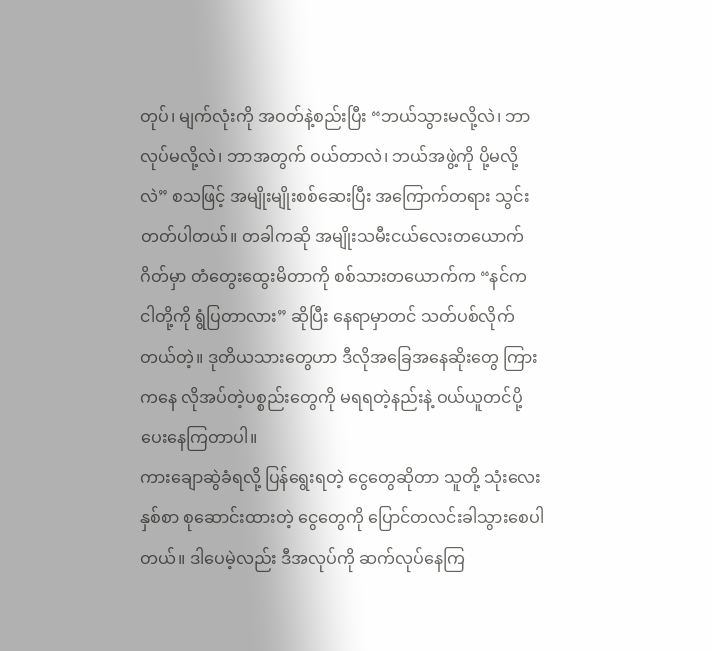တုပ်၊ မျက်လုံးကို အဝတ်နဲ့စည်းပြီး “ဘယ်သွားမလို့လဲ၊ ဘာလုပ်မလို့လဲ၊ ဘာအတွက် ဝယ်တာလဲ၊ ဘယ်အဖွဲ့ကို ပို့မလို့လဲ” စသဖြင့် အမျိုးမျိုးစစ်ဆေးပြီး အကြောက်တရား သွင်းတတ်ပါတယ်။ တခါကဆို အမျိုးသမီးငယ်လေးတယောက် ဂိတ်မှာ တံတွေးထွေးမိတာကို စစ်သားတယောက်က “နင်က ငါတို့ကို ရွံပြတာလား” ဆိုပြီး နေရာမှာတင် သတ်ပစ်လိုက်တယ်တဲ့။ ဒုတိယသားတွေဟာ ဒီလိုအခြေအနေဆိုးတွေ ကြားကနေ လိုအပ်တဲ့ပစ္စည်းတွေကို မရရတဲ့နည်းနဲ့ ဝယ်ယူတင်ပို့ပေးနေကြတာပါ။
ကားချောဆွဲခံရလို့ ပြန်ရွေးရတဲ့ ငွေတွေဆိုတာ သူတို့ သုံးလေးနှစ်စာ စုဆောင်းထားတဲ့ ငွေတွေကို ပြောင်တလင်းခါသွားစေပါတယ်။ ဒါပေမဲ့လည်း ဒီအလုပ်ကို ဆက်လုပ်နေကြ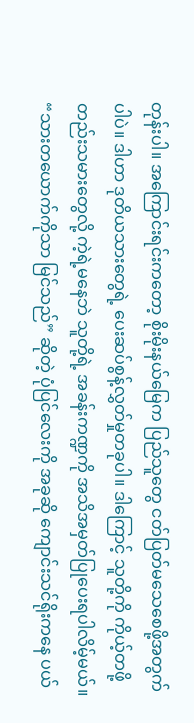တုန်းပါ။ အကြောင်းရင်းကတော့ စိုးမိုးနယ်မြေက ပြည်သူတွေ ငတ်ပြတ်မသေစေဖို့အတွက်ပါပဲ။ ဒါဟာ ဒုတိယသားတွေရဲ့ ပေးဆပ်စွန့်လွှတ်မှုတခုပါ။ ဒါကြောင့် သူတို့ကို ကိုယ့်တဖို့တည်းသမားတွေလို့ ကဲ့ရဲ့မနေဘဲ သူတို့ရဲ့ အခန်းကဏ္ဍကို အသိအမှတ်ပြုပေးရပါလိမ့်မယ်။
“သားတယောက်ကိုသာ မြင်သည်” ဆိုတဲ့ ပုံပြင်လေးကို အခုဆို ကျောင်းသင်ရိုးကနေ ပယ်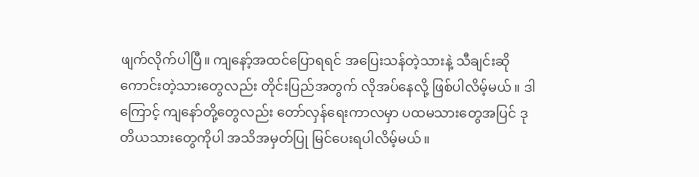ဖျက်လိုက်ပါပြီ။ ကျနော့်အထင်ပြောရရင် အပြေးသန်တဲ့သားနဲ့ သီချင်းဆိုကောင်းတဲ့သားတွေလည်း တိုင်းပြည်အတွက် လိုအပ်နေလို့ ဖြစ်ပါလိမ့်မယ်။ ဒါကြောင့် ကျနော်တို့တွေလည်း တော်လှန်ရေးကာလမှာ ပထမသားတွေအပြင် ဒုတိယသားတွေကိုပါ အသိအမှတ်ပြု မြင်ပေးရပါလိမ့်မယ်။